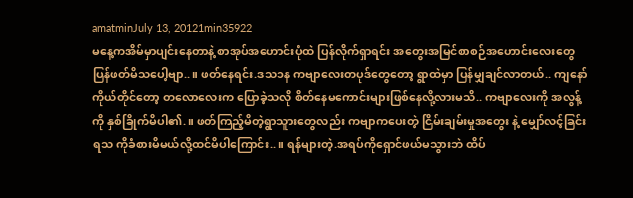amatminJuly 13, 20121min35922
မနေ့ကအိမ်မှာပျင်းနေတာနဲ့ စာအုပ်အဟောင်းပုံထဲ ပြန်လိုက်ရှာရင်း အတွေးအမြင်စာစဉ်အဟောင်းလေးတွေ ပြန်ဖတ်မိသပေါ့ဗျာ..။ ဖတ်နေရင်း.ဒသ၁န ကဗျာလေးတပုဒ်တွေတော့ ရွာထဲမှာ ပြန်မျှချင်လာတယ်.. ကျနော်ကိုယ်တိုင်တော့ တလောလေးက ပြောခဲ့သလို စိတ်နေမကောင်းများဖြစ်နေလို့လားမသိ.. ကဗျာလေးကို အလွန့်ကို နှစ်ခြိုက်မိပါ၏.။ ဖတ်ကြည့်မိတဲ့ရွာသူားတွေလည်း ကဗျာကပေးတဲ့ ငြိမ်းချမ်းမှုအတွေး နဲ့ မျှော်လင့်ခြင်းရသ ကိုခံစားမိမယ်လို့ထင်မိပါကြောင်း..။ ရန်များတဲ့.အရပ်ကိုရှောင်ဖယ်မသွားဘဲ ထိပ်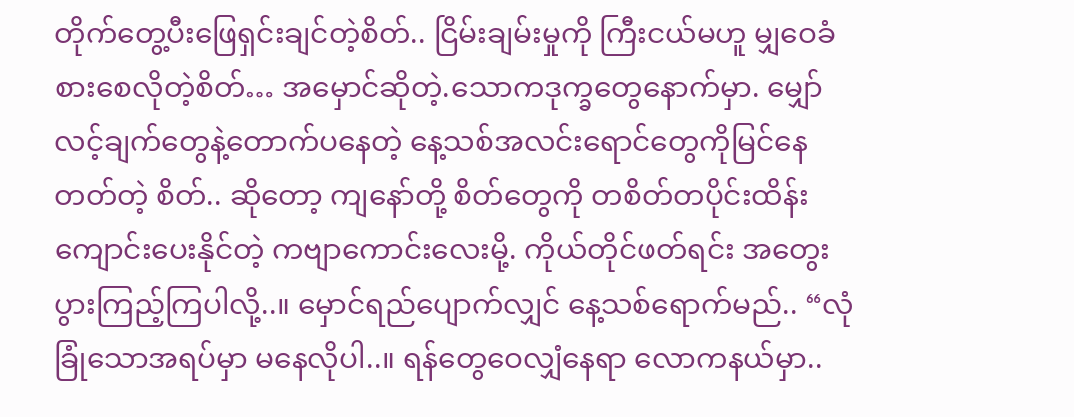တိုက်တွေ့ပီးဖြေရှင်းချင်တဲ့စိတ်.. ငြိမ်းချမ်းမှုကို ကြီးငယ်မဟူ မျှဝေခံစားစေလိုတဲ့စိတ်… အမှောင်ဆိုတဲ့.သောကဒုက္ခတွေနောက်မှာ. မျှော်လင့်ချက်တွေနဲ့တောက်ပနေတဲ့ နေ့သစ်အလင်းရောင်တွေကိုမြင်နေတတ်တဲ့ စိတ်.. ဆိုတော့ ကျနော်တို့ စိတ်တွေကို တစိတ်တပိုင်းထိန်းကျောင်းပေးနိုင်တဲ့ ကဗျာကောင်းလေးမို့. ကိုယ်တိုင်ဖတ်ရင်း အတွေးပွားကြည့်ကြပါလို့..။ မှောင်ရည်ပျောက်လျှင် နေ့သစ်ရောက်မည်.. “လုံခြုံသောအရပ်မှာ မနေလိုပါ..။ ရန်တွေဝေလျှံနေရာ လောကနယ်မှာ..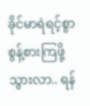ခိုင်မာရဲရင့်စွာ စွန့်စားကြဖို့သွားလာ.. ရန်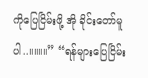ကိုပြေငြိမ်းဖို့ အို ခိုင်းတော်မူပါ..။။။။” “ရန်များပြေငြိမ်း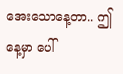အေးသောနေ့တာ.. ဤနေ့မှာ ပေါ်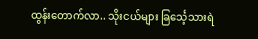ထွန်းတောက်လာ.. သိုးငယ်များ ခြင်္သေ့သားရဲ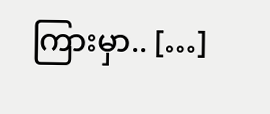ကြားမှာ.. […]